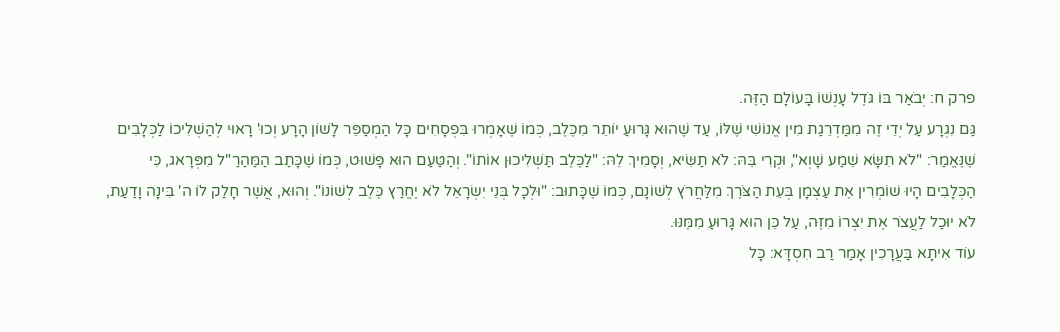פרק ח: יְבֹאַר בּוֹ גֹּדֶל עָנְשׁוֹ בָּעוֹלָם הַזֶּה.
גַּם נִגְרָע עַל יְדֵי זֶה מִמַּדְרֵגַת מִין אֱנוֹשִׁי שֶׁלּוֹ, עַד שֶׁהוּא גָּרוּעַ יוֹתֵר מִכֶּלֶב, כְּמוֹ שֶׁאָמְרוּ בִּפְסָחִים כָּל הַמְסַפֵּר לָשׁוֹן הָרָע וְכוּ' רָאוּי לְהַשְׁלִיכוֹ לַכְּלָבִים שֶׁנֶּאֱמַר: "לֹא תִשָּׂא שֵׁמַע שָׁוְא", וּקְרִי בֵּהּ: לֹא תַשִּׂיא, וְסָמִיךְ לֵהּ: "לַכֶּלֶב תַּשְׁלִיכוּן אוֹתוֹ". וְהַטַּעַם הוּא פָּשׁוּט, כְּמוֹ שֶׁכָּתַב הַמַּהַרַ"ל מִפְּרָאג, כִּי הַכְּלָבִים הָיוּ שׁוֹמְרִין אֶת עַצְמָן בְּעֵת הַצֹּרֶךְ מִלַּחֲרֹץ לְשׁוֹנָם, כְּמוֹ שֶׁכָּתוּב: "וּלְכָל בְּנֵי יִשְׂרָאֵל לֹא יֶחֱרַץ כֶּלֶב לְשׁוֹנוֹ". וְהוּא, אֲשֶׁר חָלַק לוֹ ה' בִּינָה וָדַעַת, לֹא יוּכַל לַעֲצֹר אֶת יִצְרוֹ מִזֶּה, עַל כֵּן הוּא גָּרוּעַ מִמֶּנּוּ.
עוֹד אִיתָא בַּעֲרָכִין אָמַר רַב חִסְדָּא: כָּל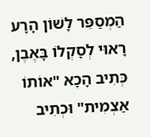הַמְסַפֵּר לָשׁוֹן הָרָע רָאוּי לְסָקְלוֹ בָּאֶבֶן, כְּתִיב הָכָא "אוֹתוֹ אַצְמִית" וּכְתִיב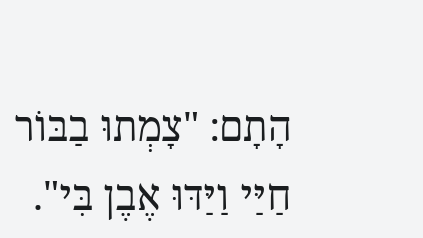הָתָם: "צָמְתוּ בַבּוֹר חַיַּי וַיַּדּוּ אֶבֶן בִּי".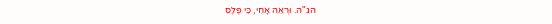הג"ה. וּרְאֵה אָחִי, כִּי פֶּלֶס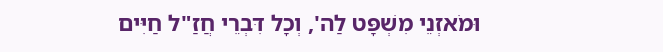וּמֹאזְנֵי מִשְׁפָּט לַה', וְכָל דִּבְרֵי חֲזַ"ל חַיִּים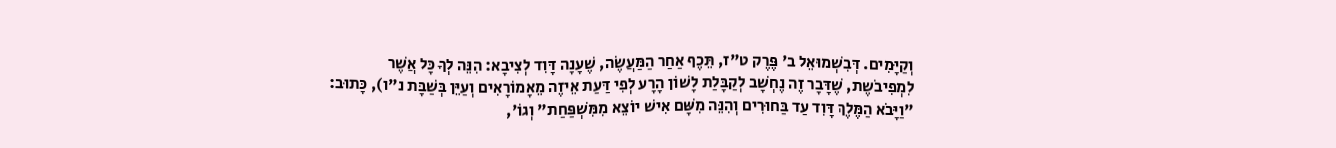וְקַיָּמִים. דְּבִשְׁמוּאֵל ב' פֶּרֶק ט"ז, תֵּכֶף אַחַר הַמַּעֲשֶׂה, שֶׁעָנָה דָּוִד לְצִיבָא: הִנֵּה לְךָ כָּל אֲשֶׁר לִמְפִיבֹשֶת, שֶׁדָּבָר זֶה נֶחְשָׁב לְקַבָּלַת לָשׁוֹן הָרָע לְפִי דַּעַת אֵיזֶה מֵאָמוֹרָאִים וְעַיֵּן בְּשַׁבָּת נ"ו), כָּתוּב: "וַיָּבֹא הַמֶּלֶךְ דָּוִד עַד בַּחוּרִים וְהִנֵּה מִשָּׁם אִישׁ יוֹצֵא מִמִּשְׁפַּחַת" וְגוֹ',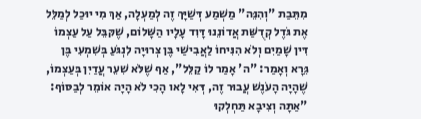מִתֵּבַת "וְהִנֵּה" מַשְׁמַע דְּשַׁיָּךְ זֶה לְמַעְלָה, אַךְ מִי יוּכַל לְמַלֵּל אֶת גֹּדֶל קְדֻשַּׁת אֲדוֹנֵנוּ דָּוִד עָלָיו הַשָּׁלוֹם, שֶׁקּבֵּל עַל עַצְמוֹ דִּין שָׁמַיִם וְלֹא הִנִּיחוֹ לַאֲבִישַׁי בֶּן צְרוּיָה לִנְגֹּעַ בְּשִׁמְעִי בֶּן גֵּרָא וְאָמַר: "ה' אָמַר לוֹ קַלֵּל", אַף שֶׁלֹּא שִׁעֵר עֲדַיִן בְּעַצְמוֹ, שֶׁהָיָה הָעֹנֶשׁ עֲבוּר זֶה, דְּאִי לָאו הָכִי לֹא הָיָה אוֹמֵר לְבַסּוֹף: "אַתָּה וְצִיבָא תַּחְלְקוּ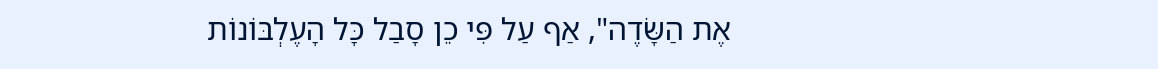אֶת הַשָּׂדֶה", אַף עַל פִּי כֵן סָבַל כָּל הָעֶלְבּוֹנוֹת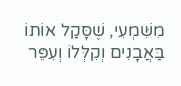מִשִּׁמְעִי, שֶׁסָּקַל אוֹתוֹ בַּאֲבָנִים וְקִלְּלוֹ וְעִפֵּר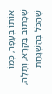אוֹתוֹ בְּעָפָר, כְּמוֹ שֶׁכָּתוּב בַּקְּרָא, וְתָלָה, שֶׁהַכֹּל בְּהַשְׁגָּחַת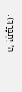ה' יִתְבָּרַךְ).